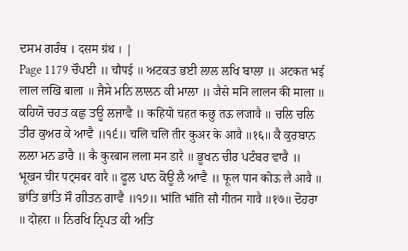ਦਸਮ ਗਰੰਥ । दसम ग्रंथ । |
Page 1179 ਚੌਪਈ ॥ चौपई ॥ ਅਟਕਤ ਭਈ ਲਾਲ ਲਖਿ ਬਾਲਾ ॥ अटकत भई लाल लखि बाला ॥ ਜੈਸੇ ਮਨਿ ਲਾਲਨ ਕੀ ਮਾਲਾ ॥ जैसे मनि लालन की माला ॥ ਕਹਿਯੋ ਚਹਤ ਕਛੁ ਤਊ ਲਜਾਵੈ ॥ कहियो चहत कछु तऊ लजावै ॥ ਚਲਿ ਚਲਿ ਤੀਰ ਕੁਅਰ ਕੇ ਆਵੈ ॥੧੬॥ चलि चलि तीर कुअर के आवै ॥१६॥ ਕੈ ਕੁਰਬਾਨ ਲਲਾ ਮਨ ਡਾਰੈ ॥ कै कुरबान लला मन डारै ॥ ਭੂਖਨ ਚੀਰ ਪਟੰਬਰ ਵਾਰੈ ॥ भूखन चीर पट्मबर वारै ॥ ਫੂਲ ਪਾਨ ਕੋਊ ਲੈ ਆਵੈ ॥ फूल पान कोऊ लै आवै ॥ ਭਾਂਤਿ ਭਾਂਤਿ ਸੌ ਗੀਤਨ ਗਾਵੈ ॥੧੭॥ भांति भांति सौ गीतन गावै ॥१७॥ ਦੋਹਰਾ ॥ दोहरा ॥ ਨਿਰਖਿ ਨ੍ਰਿਪਤ ਕੀ ਅਤਿ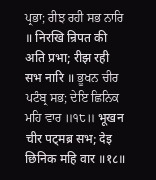ਪ੍ਰਭਾ; ਰੀਝ ਰਹੀ ਸਭ ਨਾਰਿ ॥ निरखि न्रिपत की अति प्रभा; रीझ रही सभ नारि ॥ ਭੂਖਨ ਚੀਰ ਪਟੰਬ੍ਰ ਸਭ; ਦੇਇ ਛਿਨਿਕ ਮਹਿ ਵਾਰ ॥੧੮॥ भूखन चीर पट्मब्र सभ; देइ छिनिक महि वार ॥१८॥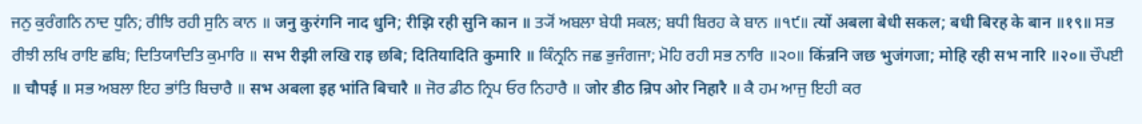ਜਨੁ ਕੁਰੰਗਨਿ ਨਾਦ ਧੁਨਿ; ਰੀਝਿ ਰਹੀ ਸੁਨਿ ਕਾਨ ॥ जनु कुरंगनि नाद धुनि; रीझि रही सुनि कान ॥ ਤ੍ਯੋਂ ਅਬਲਾ ਬੇਧੀ ਸਕਲ; ਬਧੀ ਬਿਰਹ ਕੇ ਬਾਨ ॥੧੯॥ त्यों अबला बेधी सकल; बधी बिरह के बान ॥१९॥ ਸਭ ਰੀਝੀ ਲਖਿ ਰਾਇ ਛਬਿ; ਦਿਤਿਯਾਦਿਤਿ ਕੁਮਾਰਿ ॥ सभ रीझी लखि राइ छबि; दितियादिति कुमारि ॥ ਕਿੰਨ੍ਰਨਿ ਜਛ ਭੁਜੰਗਜਾ; ਮੋਹਿ ਰਹੀ ਸਭ ਨਾਰਿ ॥੨੦॥ किंन्रनि जछ भुजंगजा; मोहि रही सभ नारि ॥२०॥ ਚੌਪਈ ॥ चौपई ॥ ਸਭ ਅਬਲਾ ਇਹ ਭਾਂਤਿ ਬਿਚਾਰੈ ॥ सभ अबला इह भांति बिचारै ॥ ਜੋਰ ਡੀਠ ਨ੍ਰਿਪ ਓਰ ਨਿਹਾਰੈ ॥ जोर डीठ न्रिप ओर निहारै ॥ ਕੈ ਹਮ ਆਜੁ ਇਹੀ ਕਰ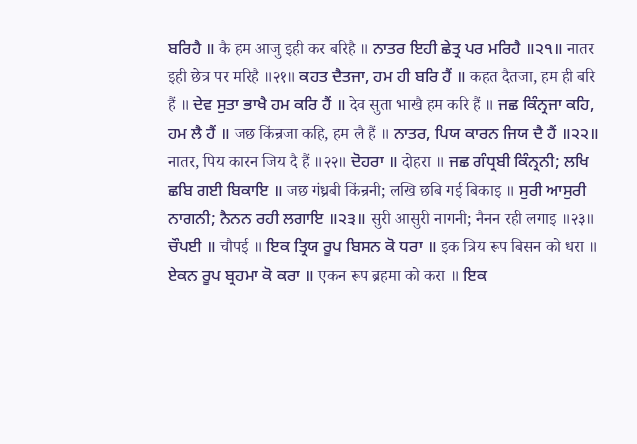ਬਰਿਹੈ ॥ कै हम आजु इही कर बरिहै ॥ ਨਾਤਰ ਇਹੀ ਛੇਤ੍ਰ ਪਰ ਮਰਿਹੈ ॥੨੧॥ नातर इही छेत्र पर मरिहै ॥२१॥ ਕਹਤ ਦੈਤਜਾ, ਹਮ ਹੀ ਬਰਿ ਹੈਂ ॥ कहत दैतजा, हम ही बरि हैं ॥ ਦੇਵ ਸੁਤਾ ਭਾਖੈ ਹਮ ਕਰਿ ਹੈਂ ॥ देव सुता भाखै हम करि हैं ॥ ਜਛ ਕਿੰਨ੍ਰਜਾ ਕਹਿ, ਹਮ ਲੈ ਹੈਂ ॥ जछ किंन्रजा कहि, हम लै हैं ॥ ਨਾਤਰ, ਪਿਯ ਕਾਰਨ ਜਿਯ ਦੈ ਹੈਂ ॥੨੨॥ नातर, पिय कारन जिय दै हैं ॥२२॥ ਦੋਹਰਾ ॥ दोहरा ॥ ਜਛ ਗੰਧ੍ਰਬੀ ਕਿੰਨ੍ਰਨੀ; ਲਖਿ ਛਬਿ ਗਈ ਬਿਕਾਇ ॥ जछ गंध्रबी किंन्रनी; लखि छबि गई बिकाइ ॥ ਸੁਰੀ ਆਸੁਰੀ ਨਾਗਨੀ; ਨੈਨਨ ਰਹੀ ਲਗਾਇ ॥੨੩॥ सुरी आसुरी नागनी; नैनन रही लगाइ ॥२३॥ ਚੌਪਈ ॥ चौपई ॥ ਇਕ ਤ੍ਰਿਯ ਰੂਪ ਬਿਸਨ ਕੋ ਧਰਾ ॥ इक त्रिय रूप बिसन को धरा ॥ ਏਕਨ ਰੂਪ ਬ੍ਰਹਮਾ ਕੋ ਕਰਾ ॥ एकन रूप ब्रहमा को करा ॥ ਇਕ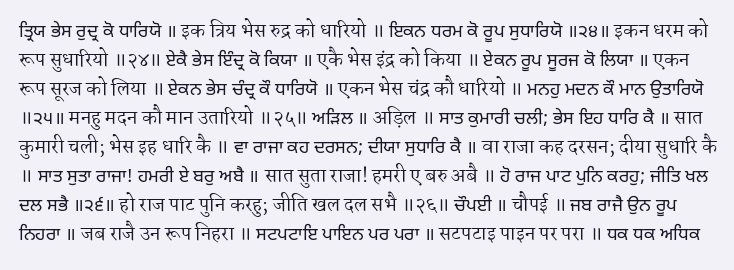ਤ੍ਰਿਯ ਭੇਸ ਰੁਦ੍ਰ ਕੋ ਧਾਰਿਯੋ ॥ इक त्रिय भेस रुद्र को धारियो ॥ ਇਕਨ ਧਰਮ ਕੋ ਰੂਪ ਸੁਧਾਰਿਯੋ ॥੨੪॥ इकन धरम को रूप सुधारियो ॥२४॥ ਏਕੈ ਭੇਸ ਇੰਦ੍ਰ ਕੋ ਕਿਯਾ ॥ एकै भेस इंद्र को किया ॥ ਏਕਨ ਰੂਪ ਸੂਰਜ ਕੋ ਲਿਯਾ ॥ एकन रूप सूरज को लिया ॥ ਏਕਨ ਭੇਸ ਚੰਦ੍ਰ ਕੌ ਧਾਰਿਯੋ ॥ एकन भेस चंद्र कौ धारियो ॥ ਮਨਹੁ ਮਦਨ ਕੌ ਮਾਨ ਉਤਾਰਿਯੋ ॥੨੫॥ मनहु मदन कौ मान उतारियो ॥२५॥ ਅੜਿਲ ॥ अड़िल ॥ ਸਾਤ ਕੁਮਾਰੀ ਚਲੀ; ਭੇਸ ਇਹ ਧਾਰਿ ਕੈ ॥ सात कुमारी चली; भेस इह धारि कै ॥ ਵਾ ਰਾਜਾ ਕਹ ਦਰਸਨ; ਦੀਯਾ ਸੁਧਾਰਿ ਕੈ ॥ वा राजा कह दरसन; दीया सुधारि कै ॥ ਸਾਤ ਸੁਤਾ ਰਾਜਾ! ਹਮਰੀ ਏ ਬਰੁ ਅਬੈ ॥ सात सुता राजा! हमरी ए बरु अबै ॥ ਹੋ ਰਾਜ ਪਾਟ ਪੁਨਿ ਕਰਹੁ; ਜੀਤਿ ਖਲ ਦਲ ਸਭੈ ॥੨੬॥ हो राज पाट पुनि करहु; जीति खल दल सभै ॥२६॥ ਚੌਪਈ ॥ चौपई ॥ ਜਬ ਰਾਜੈ ਉਨ ਰੂਪ ਨਿਹਰਾ ॥ जब राजै उन रूप निहरा ॥ ਸਟਪਟਾਇ ਪਾਇਨ ਪਰ ਪਰਾ ॥ सटपटाइ पाइन पर परा ॥ ਧਕ ਧਕ ਅਧਿਕ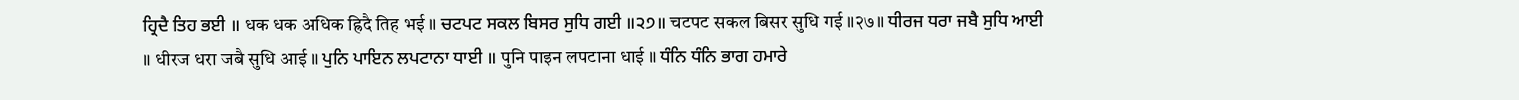ਹ੍ਰਿਦੈ ਤਿਹ ਭਈ ॥ धक धक अधिक ह्रिदै तिह भई ॥ ਚਟਪਟ ਸਕਲ ਬਿਸਰ ਸੁਧਿ ਗਈ ॥੨੭॥ चटपट सकल बिसर सुधि गई ॥२७॥ ਧੀਰਜ ਧਰਾ ਜਬੈ ਸੁਧਿ ਆਈ ॥ धीरज धरा जबै सुधि आई ॥ ਪੁਨਿ ਪਾਇਨ ਲਪਟਾਨਾ ਧਾਈ ॥ पुनि पाइन लपटाना धाई ॥ ਧੰਨਿ ਧੰਨਿ ਭਾਗ ਹਮਾਰੇ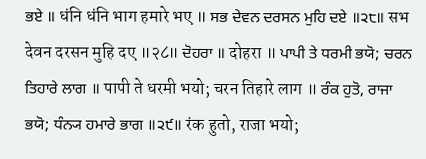ਭਏ ॥ धंनि धंनि भाग हमारे भए ॥ ਸਭ ਦੇਵਨ ਦਰਸਨ ਮੁਹਿ ਦਏ ॥੨੮॥ सभ देवन दरसन मुहि दए ॥२८॥ ਦੋਹਰਾ ॥ दोहरा ॥ ਪਾਪੀ ਤੇ ਧਰਮੀ ਭਯੋ; ਚਰਨ ਤਿਹਾਰੇ ਲਾਗ ॥ पापी ते धरमी भयो; चरन तिहारे लाग ॥ ਰੰਕ ਹੁਤੋ, ਰਾਜਾ ਭਯੋ; ਧੰਨ੍ਯ ਹਮਾਰੇ ਭਾਗ ॥੨੯॥ रंक हुतो, राजा भयो;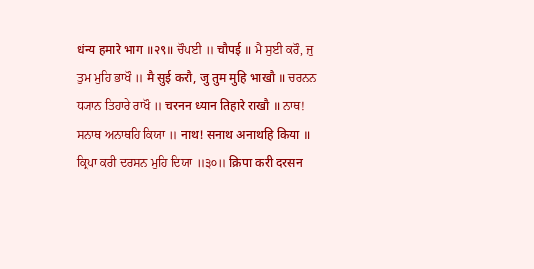धंन्य हमारे भाग ॥२९॥ ਚੌਪਈ ॥ चौपई ॥ ਮੈ ਸੁਈ ਕਰੌ, ਜੁ ਤੁਮ ਮੁਹਿ ਭਾਖੌ ॥ मै सुई करौ, जु तुम मुहि भाखौ ॥ ਚਰਨਨ ਧ੍ਯਾਨ ਤਿਹਾਰੇ ਰਾਖੌ ॥ चरनन ध्यान तिहारे राखौ ॥ ਨਾਥ! ਸਨਾਥ ਅਨਾਥਹਿ ਕਿਯਾ ॥ नाथ! सनाथ अनाथहि किया ॥ ਕ੍ਰਿਪਾ ਕਰੀ ਦਰਸਨ ਮੁਹਿ ਦਿਯਾ ॥੩੦॥ क्रिपा करी दरसन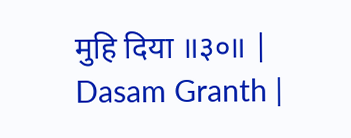मुहि दिया ॥३०॥ |
Dasam Granth |